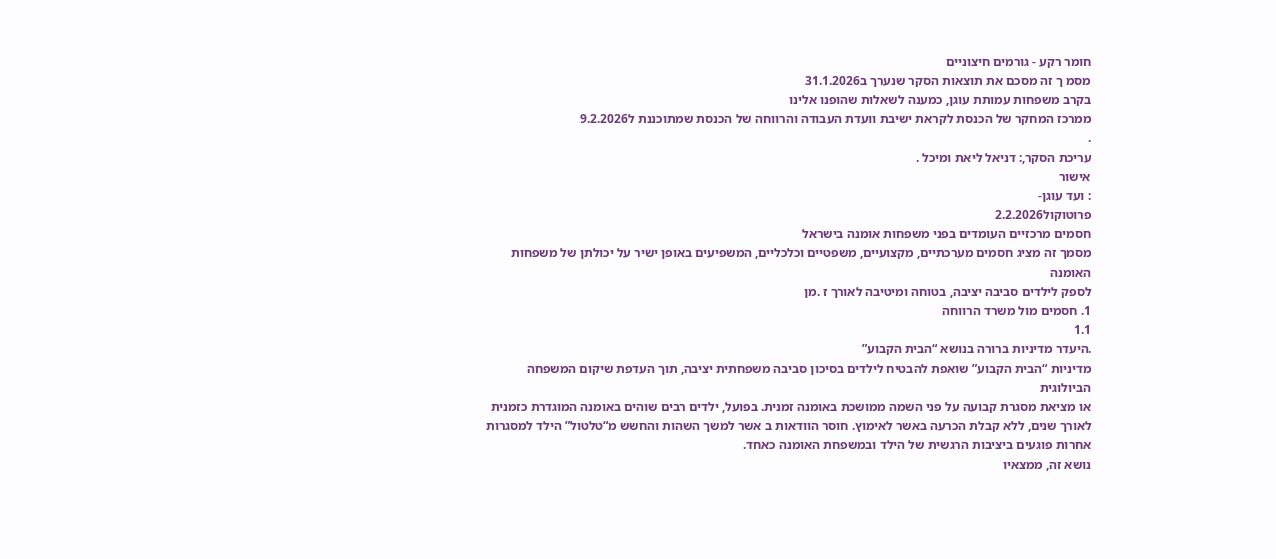חומר רקע - גורמים חיצוניים
מסמ ך זה מסכם את תוצאות הסקר שנערך ב31.1.2026
בקרב משפחות עמותת עוגן, כמענה לשאלות שהופנו אלינו
ממרכז המחקר של הכנסת לקראת ישיבת וועדת העבודה והרווחה של הכנסת שמתוכננת ל9.2.2026
.
עריכת הסקר,: דניאל ליאת ומיכל .
אישור
: ועד עוגן-
פרוטוקול2.2.2026
חסמים מרכזיים העומדים בפני משפחות אומנה בישראל
מסמך זה מציג חסמים מערכתיים, מקצועיים, משפטיים וכלכליים, המשפיעים באופן ישיר על יכולתן של משפחות האומנה
לספק לילדים סביבה יציבה, בטוחה ומיטיבה לאורך ז .מן
1. חסמים מול משרד הרווחה
1.1
.היעדר מדיניות ברורה בנושא “הבית הקבוע”
מדיניות “הבית הקבוע” שואפת להבטיח לילדים בסיכון סביבה משפחתית יציבה, תוך העדפת שיקום המשפחה הביולוגית
או מציאת מסגרת קבועה על פני השמה ממושכת באומנה זמנית. בפועל, ילדים רבים שוהים באומנה המוגדרת כזמנית
לאורך שנים, ללא קבלת הכרעה באשר לאימוץ. חוסר הוודאות ב אשר למשך השהות והחשש מ“טלטול” הילד למסגרות
אחרות פוגעים ביציבות הרגשית של הילד ובמשפחת האומנה כאחד.
נושא זה, ממצאיו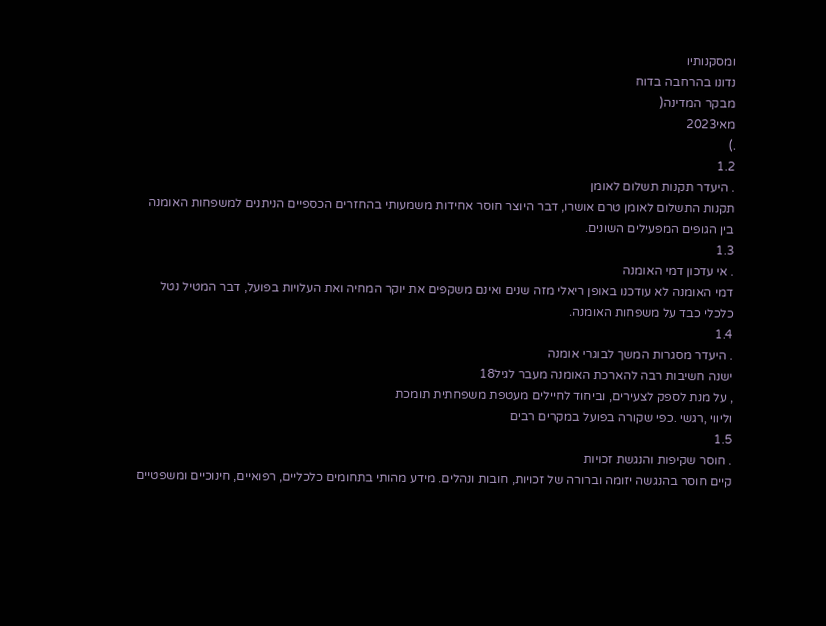ומסקנותיו
נדונו בהרחבה בדוח
מבקר המדינה(
מאי2023
.)
1.2
. היעדר תקנות תשלום לאומן
תקנות התשלום לאומן טרם אושרו, דבר היוצר חוסר אחידות משמעותי בהחזרים הכספיים הניתנים למשפחות האומנה
בין הגופים המפעילים השונים.
1.3
. אי עדכון דמי האומנה
דמי האומנה לא עודכנו באופן ריאלי מזה שנים ואינם משקפים את יוקר המחיה ואת העלויות בפועל, דבר המטיל נטל
כלכלי כבד על משפחות האומנה.
1.4
. היעדר מסגרות המשך לבוגרי אומנה
ישנה חשיבות רבה להארכת האומנה מעבר לגיל18
, על מנת לספק לצעירים, וביחוד לחיילים מעטפת משפחתית תומכת
וליווי ,רגשי .כפי שקורה בפועל במקרים רבים
1.5
. חוסר שקיפות והנגשת זכויות
קיים חוסר בהנגשה יזומה וברורה של זכויות, חובות ונהלים. מידע מהותי בתחומים כלכליים, רפואיים, חינוכיים ומשפטיים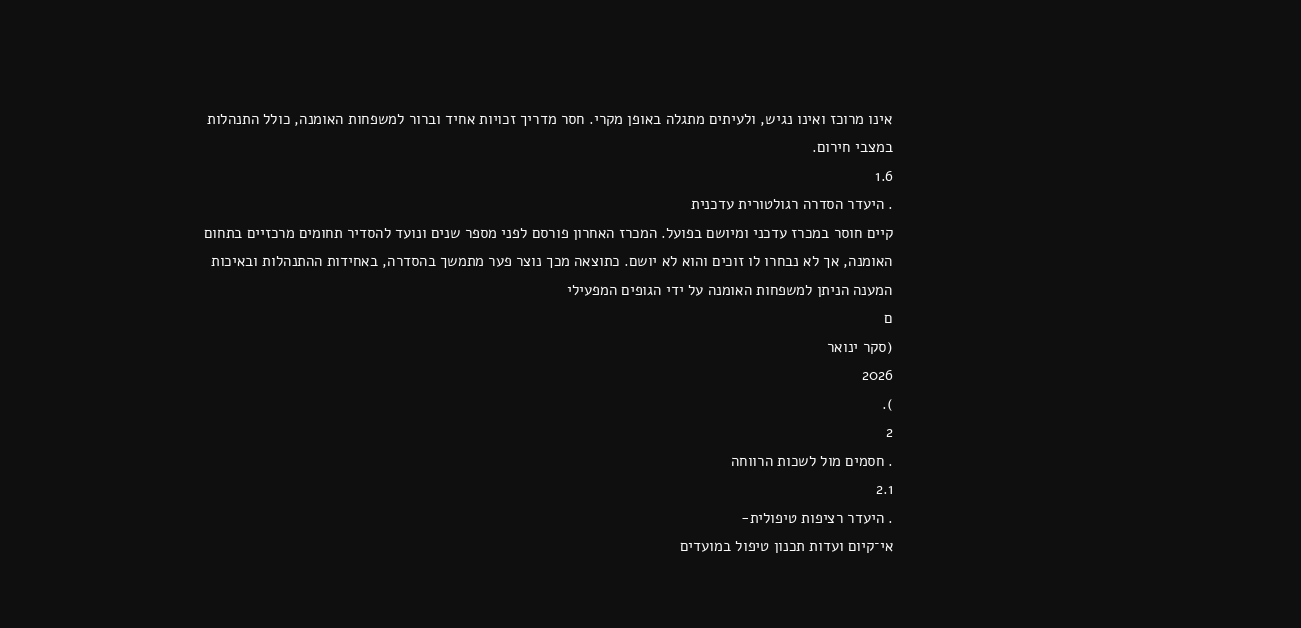אינו מרוכז ואינו נגיש, ולעיתים מתגלה באופן מקרי. חסר מדריך זכויות אחיד וברור למשפחות האומנה, כולל התנהלות
במצבי חירום.
1.6
. היעדר הסדרה רגולטורית עדכנית
קיים חוסר במכרז עדכני ומיושם בפועל. המכרז האחרון פורסם לפני מספר שנים ונועד להסדיר תחומים מרכזיים בתחום
האומנה, אך לא נבחרו לו זוכים והוא לא יושם. כתוצאה מכך נוצר פער מתמשך בהסדרה, באחידות ההתנהלות ובאיכות
המענה הניתן למשפחות האומנה על ידי הגופים המפעילי
ם
(סקר ינואר
2026
).
2
. חסמים מול לשכות הרווחה
2.1
. היעדר רציפות טיפולית-
אי־קיום ועדות תכנון טיפול במועדים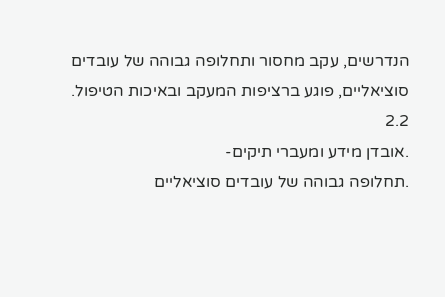הנדרשים, עקב מחסור ותחלופה גבוהה של עובדים
סוציאליים, פוגע ברציפות המעקב ובאיכות הטיפול.
2.2
.אובדן מידע ומעברי תיקים-
.תחלופה גבוהה של עובדים סוציאליים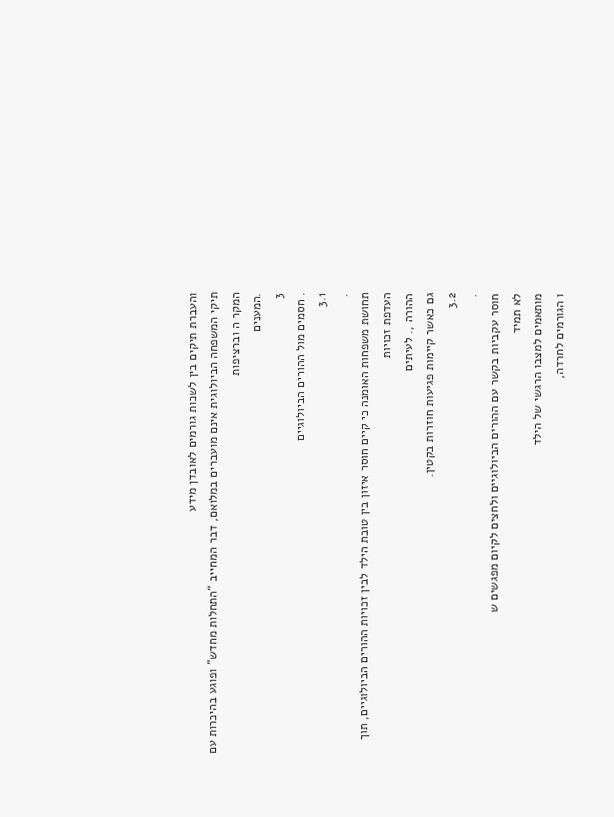והעברת תיקים בין לשכות גורמים לאובדן מידע
תיקי המשפחה הביולוגית אינם מועברים במלואם, דבר המחייב “התחלות מחדש” ופוגע בהיכרות עם המקר ה וברציפות
.המענים
3
. חסמים מול ההורים הביולוגיים
3.1
.
תחושת משפחות האומנה כי קיים חוסר איזון בין טובת הילד לבין זכויות ההורים הביולוגיים, תוך העדפת זכויות
ההורה ,. לעיתים
גם כאשר קיימות פגיעות חוזרות בקטין.
3.2
.
חוסר עקביות בקשר עם ההורים הביולוגיים ולחצים לקיום מפגשים ש
לא תמיד
מותאמים למצבו הרגשי של הילד
ו הגורמים לחרדה,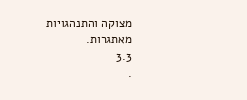מצוקה והתנהגויות
מאתגרות.
3.3
.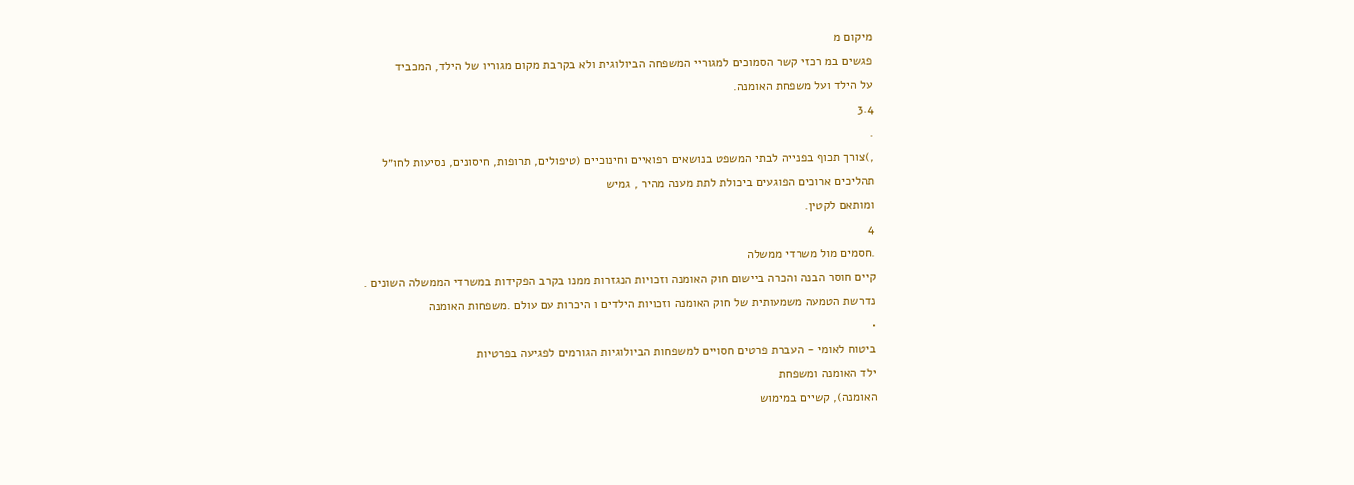מיקום מ
פגשים במ רכזי קשר הסמוכים למגוריי המשפחה הביולוגית ולא בקרבת מקום מגוריו של הילד, המכביד
על הילד ועל משפחת האומנה.
3.4
.
,)צורך תכוף בפנייה לבתי המשפט בנושאים רפואיים וחינוכיים (טיפולים, תרופות, חיסונים, נסיעות לחו״ל
תהליכים ארוכים הפוגעים ביכולת לתת מענה מהיר , גמיש
ומותאם לקטין.
4
.חסמים מול משרדי ממשלה
קיים חוסר הבנה והכרה ביישום חוק האומנה וזכויות הנגזרות ממנו בקרב הפקידות במשרדי הממשלה השונים .
נדרשת הטמעה משמעותית של חוק האומנה וזכויות הילדים ו היכרות עם עולם .משפחות האומנה
•
ביטוח לאומי - העברת פרטים חסויים למשפחות הביולוגיות הגורמים לפגיעה בפרטיות
ילד האומנה ומשפחת
האומנה), קשיים במימוש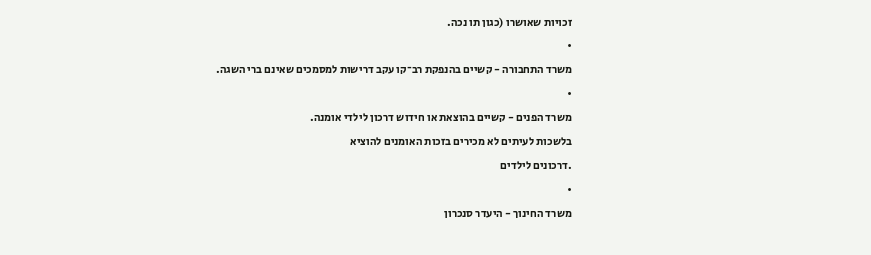זכויות שאושרו (כגון תו נכה.
•
משרד התחבורה - קשיים בהנפקת רב־קו עקב דרישות למסמכים שאינם ברי השגה.
•
משרד הפנים - קשיים בהוצאת או חידוש דרכון לילדי אומנה.
בלשכות לעיתים לא מכירים בזכות האומנים להוציא
.דרכונים לילדים
•
משרד החינוך - היעדר סנכרון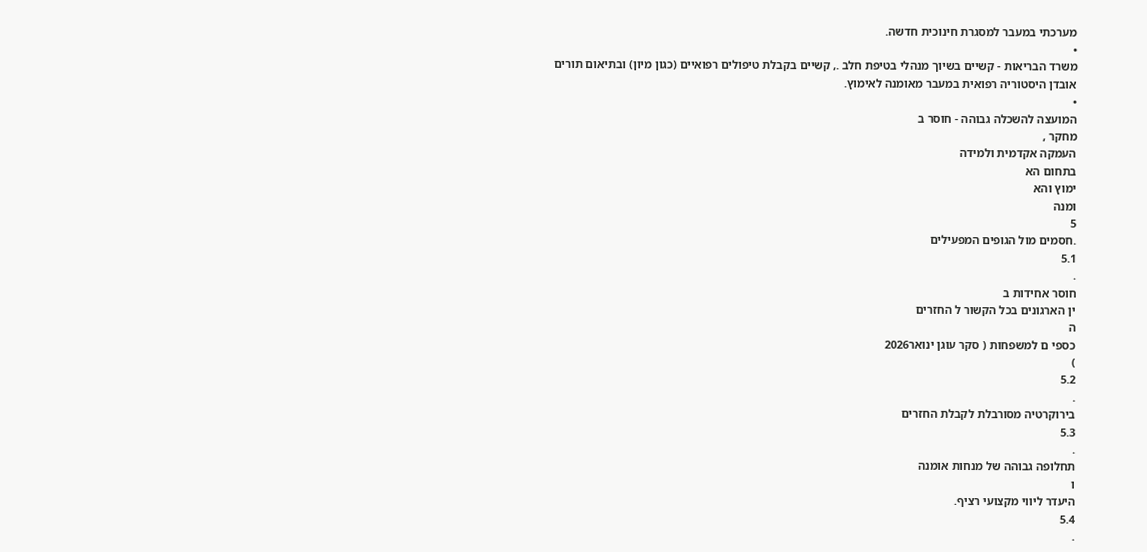מערכתי במעבר למסגרת חינוכית חדשה.
•
משרד הבריאות - קשיים בשיוך מנהלי בטיפת חלב ., קשיים בקבלת טיפולים רפואיים (כגון מיון) ובתיאום תורים
אובדן היסטוריה רפואית במעבר מאומנה לאימוץ.
•
המועצה להשכלה גבוהה - חוסר ב
מחקר ,
העמקה אקדמית ולמידה
בתחום הא
ימוץ והא
ומנה
5
.חסמים מול הגופים המפעילים
5.1
.
חוסר אחידות ב
ין הארגונים בכל הקשור ל החזרים
ה
כספי ם למשפחות ( סקר עוגן ינואר2026
)
5.2
.
בירוקרטיה מסורבלת לקבלת החזרים
5.3
.
תחלופה גבוהה של מנחות אומנה
ו
היעדר ליווי מקצועי רציף.
5.4
.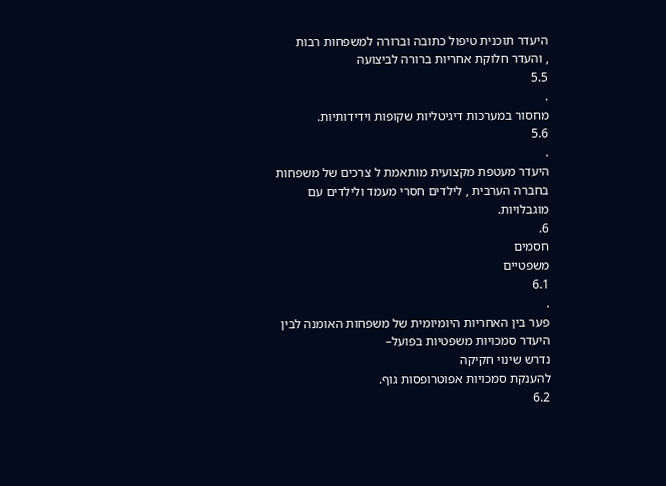היעדר תוכנית טיפול כתובה וברורה למשפחות רבות
, והעדר חלוקת אחריות ברורה לביצועה
5.5
.
מחסור במערכות דיגיטליות שקופות וידידותיות.
5.6
.
היעדר מעטפת מקצועית מותאמת ל צרכים של משפחות
בחברה הערבית , לילדים חסרי מעמד ולילדים עם
מוגבלויות.
6.
חסמים
משפטיים
6.1
.
פער בין האחריות היומיומית של משפחות האומנה לבין היעדר סמכויות משפטיות בפועל–
נדרש שינוי חקיקה
להענקת סמכויות אפוטרופסות גוף.
6.2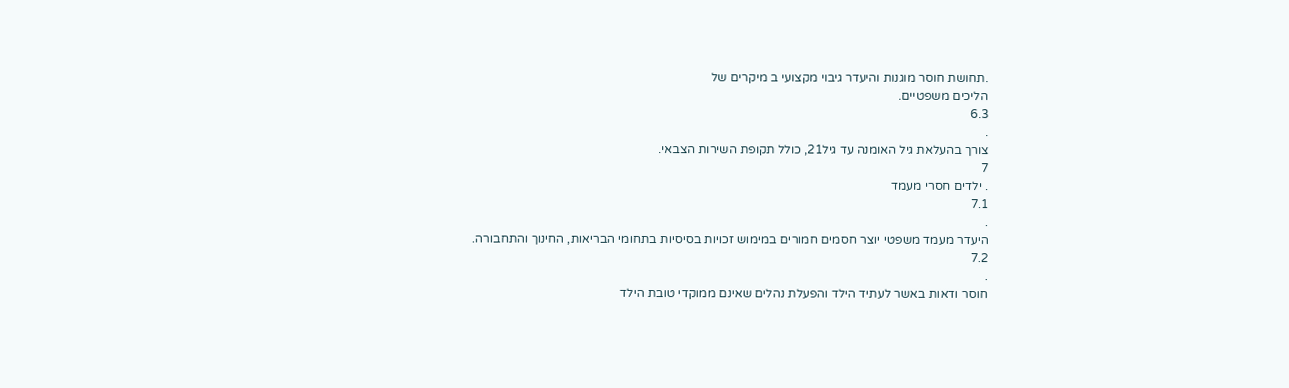.תחושת חוסר מוגנות והיעדר גיבוי מקצועי ב מיקרים של
הליכים משפטיים.
6.3
.
צורך בהעלאת גיל האומנה עד גיל21, כולל תקופת השירות הצבאי.
7
. ילדים חסרי מעמד
7.1
.
היעדר מעמד משפטי יוצר חסמים חמורים במימוש זכויות בסיסיות בתחומי הבריאות, החינוך והתחבורה.
7.2
.
חוסר ודאות באשר לעתיד הילד והפעלת נהלים שאינם ממוקדי טובת הילד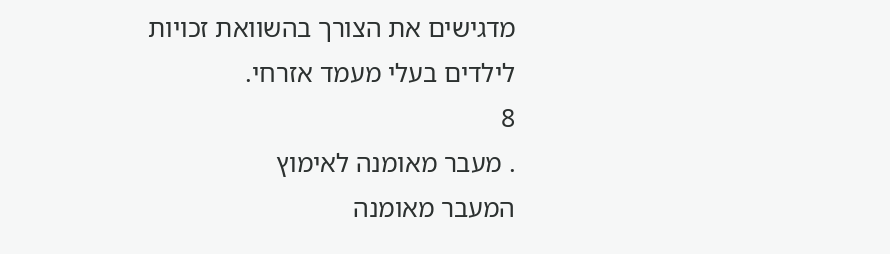מדגישים את הצורך בהשוואת זכויות
לילדים בעלי מעמד אזרחי.
8
. מעבר מאומנה לאימוץ
המעבר מאומנה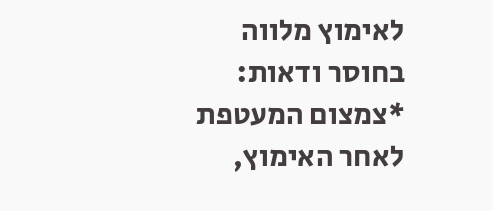לאימוץ מלווה בחוסר ודאות:
*צמצום המעטפת לאחר האימוץ,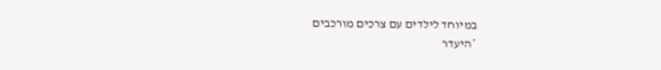במיוחד לילדים עם צרכים מורכבים
*היעדר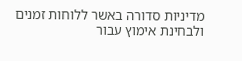מדיניות סדורה באשר ללוחות זמנים ולבחינת אימוץ עבור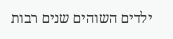ילדים השוהים שנים רבות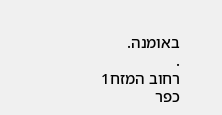באומנה.
.
רחוב המזח1
כפר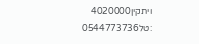ויתקין4020000
:טל0544773736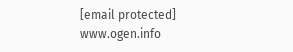[email protected]
www.ogen.info